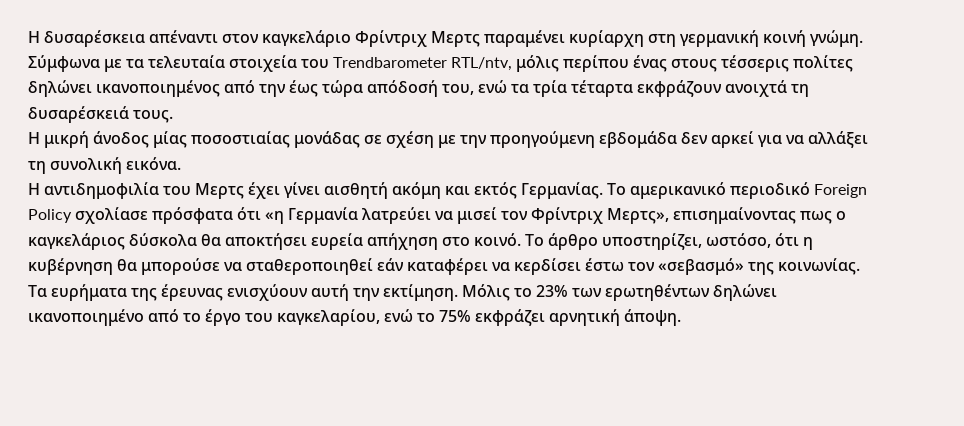Η δυσαρέσκεια απέναντι στον καγκελάριο Φρίντριχ Μερτς παραμένει κυρίαρχη στη γερμανική κοινή γνώμη. Σύμφωνα με τα τελευταία στοιχεία του Trendbarometer RTL/ntv, μόλις περίπου ένας στους τέσσερις πολίτες δηλώνει ικανοποιημένος από την έως τώρα απόδοσή του, ενώ τα τρία τέταρτα εκφράζουν ανοιχτά τη δυσαρέσκειά τους.
Η μικρή άνοδος μίας ποσοστιαίας μονάδας σε σχέση με την προηγούμενη εβδομάδα δεν αρκεί για να αλλάξει τη συνολική εικόνα.
Η αντιδημοφιλία του Μερτς έχει γίνει αισθητή ακόμη και εκτός Γερμανίας. Το αμερικανικό περιοδικό Foreign Policy σχολίασε πρόσφατα ότι «η Γερμανία λατρεύει να μισεί τον Φρίντριχ Μερτς», επισημαίνοντας πως ο καγκελάριος δύσκολα θα αποκτήσει ευρεία απήχηση στο κοινό. Το άρθρο υποστηρίζει, ωστόσο, ότι η κυβέρνηση θα μπορούσε να σταθεροποιηθεί εάν καταφέρει να κερδίσει έστω τον «σεβασμό» της κοινωνίας.
Τα ευρήματα της έρευνας ενισχύουν αυτή την εκτίμηση. Μόλις το 23% των ερωτηθέντων δηλώνει ικανοποιημένο από το έργο του καγκελαρίου, ενώ το 75% εκφράζει αρνητική άποψη.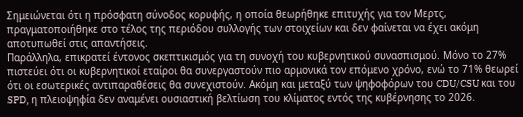Σημειώνεται ότι η πρόσφατη σύνοδος κορυφής, η οποία θεωρήθηκε επιτυχής για τον Μερτς, πραγματοποιήθηκε στο τέλος της περιόδου συλλογής των στοιχείων και δεν φαίνεται να έχει ακόμη αποτυπωθεί στις απαντήσεις.
Παράλληλα, επικρατεί έντονος σκεπτικισμός για τη συνοχή του κυβερνητικού συνασπισμού. Μόνο το 27% πιστεύει ότι οι κυβερνητικοί εταίροι θα συνεργαστούν πιο αρμονικά τον επόμενο χρόνο, ενώ το 71% θεωρεί ότι οι εσωτερικές αντιπαραθέσεις θα συνεχιστούν. Ακόμη και μεταξύ των ψηφοφόρων του CDU/CSU και του SPD, η πλειοψηφία δεν αναμένει ουσιαστική βελτίωση του κλίματος εντός της κυβέρνησης το 2026.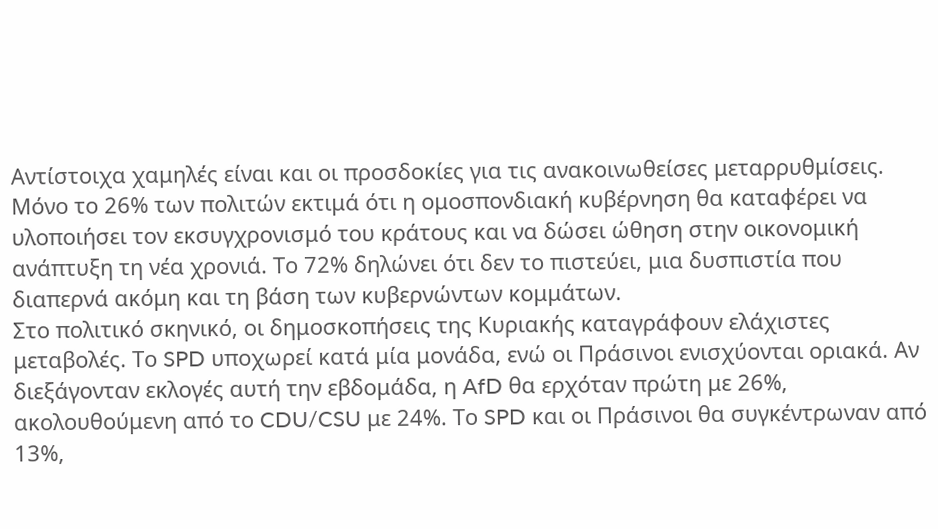Αντίστοιχα χαμηλές είναι και οι προσδοκίες για τις ανακοινωθείσες μεταρρυθμίσεις. Μόνο το 26% των πολιτών εκτιμά ότι η ομοσπονδιακή κυβέρνηση θα καταφέρει να υλοποιήσει τον εκσυγχρονισμό του κράτους και να δώσει ώθηση στην οικονομική ανάπτυξη τη νέα χρονιά. Το 72% δηλώνει ότι δεν το πιστεύει, μια δυσπιστία που διαπερνά ακόμη και τη βάση των κυβερνώντων κομμάτων.
Στο πολιτικό σκηνικό, οι δημοσκοπήσεις της Κυριακής καταγράφουν ελάχιστες μεταβολές. Το SPD υποχωρεί κατά μία μονάδα, ενώ οι Πράσινοι ενισχύονται οριακά. Αν διεξάγονταν εκλογές αυτή την εβδομάδα, η AfD θα ερχόταν πρώτη με 26%, ακολουθούμενη από το CDU/CSU με 24%. Το SPD και οι Πράσινοι θα συγκέντρωναν από 13%,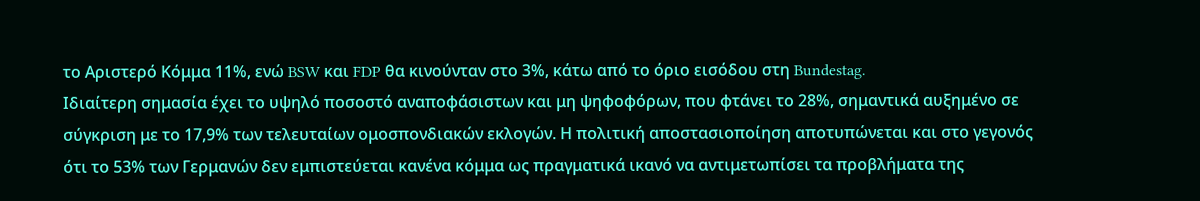το Αριστερό Κόμμα 11%, ενώ BSW και FDP θα κινούνταν στο 3%, κάτω από το όριο εισόδου στη Bundestag.
Ιδιαίτερη σημασία έχει το υψηλό ποσοστό αναποφάσιστων και μη ψηφοφόρων, που φτάνει το 28%, σημαντικά αυξημένο σε σύγκριση με το 17,9% των τελευταίων ομοσπονδιακών εκλογών. Η πολιτική αποστασιοποίηση αποτυπώνεται και στο γεγονός ότι το 53% των Γερμανών δεν εμπιστεύεται κανένα κόμμα ως πραγματικά ικανό να αντιμετωπίσει τα προβλήματα της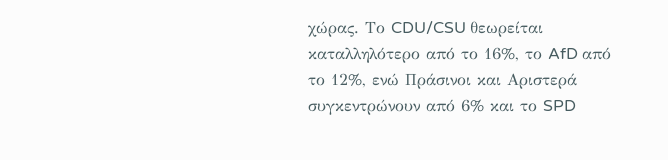χώρας. Το CDU/CSU θεωρείται καταλληλότερο από το 16%, το AfD από το 12%, ενώ Πράσινοι και Αριστερά συγκεντρώνουν από 6% και το SPD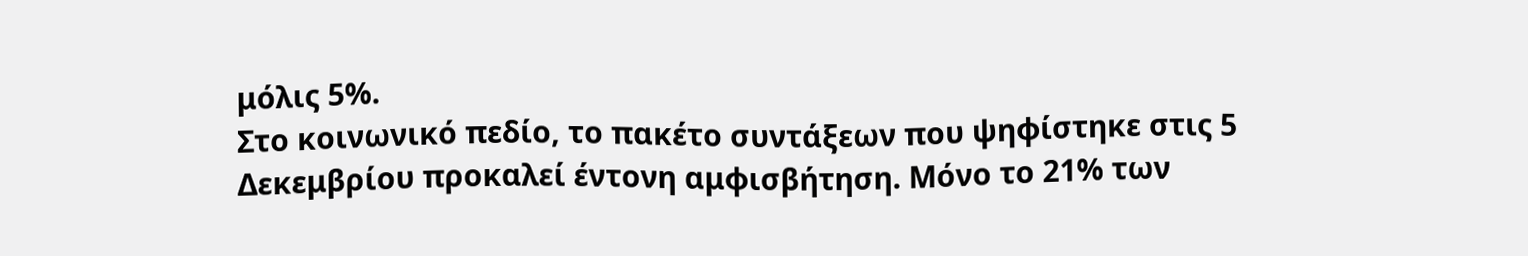μόλις 5%.
Στο κοινωνικό πεδίο, το πακέτο συντάξεων που ψηφίστηκε στις 5 Δεκεμβρίου προκαλεί έντονη αμφισβήτηση. Μόνο το 21% των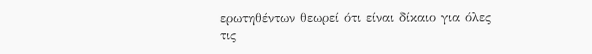ερωτηθέντων θεωρεί ότι είναι δίκαιο για όλες τις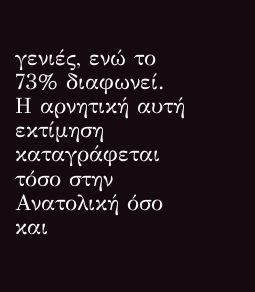γενιές, ενώ το 73% διαφωνεί. Η αρνητική αυτή εκτίμηση καταγράφεται τόσο στην Ανατολική όσο και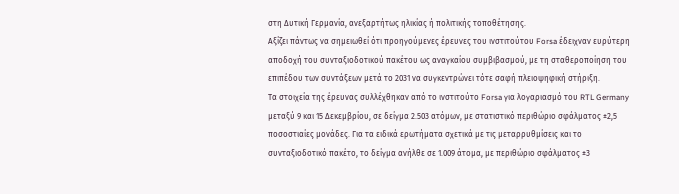στη Δυτική Γερμανία, ανεξαρτήτως ηλικίας ή πολιτικής τοποθέτησης.
Αξίζει πάντως να σημειωθεί ότι προηγούμενες έρευνες του ινστιτούτου Forsa έδειχναν ευρύτερη αποδοχή του συνταξιοδοτικού πακέτου ως αναγκαίου συμβιβασμού, με τη σταθεροποίηση του επιπέδου των συντάξεων μετά το 2031 να συγκεντρώνει τότε σαφή πλειοψηφική στήριξη.
Τα στοιχεία της έρευνας συλλέχθηκαν από το ινστιτούτο Forsa για λογαριασμό του RTL Germany μεταξύ 9 και 15 Δεκεμβρίου, σε δείγμα 2.503 ατόμων, με στατιστικό περιθώριο σφάλματος ±2,5 ποσοστιαίες μονάδες. Για τα ειδικά ερωτήματα σχετικά με τις μεταρρυθμίσεις και το συνταξιοδοτικό πακέτο, το δείγμα ανήλθε σε 1.009 άτομα, με περιθώριο σφάλματος ±3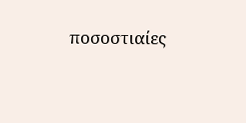ποσοστιαίες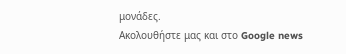μονάδες.
Ακολουθήστε μας και στο Google news